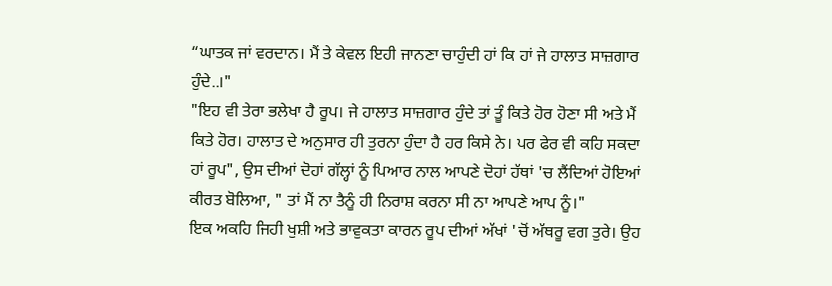“ਘਾਤਕ ਜਾਂ ਵਰਦਾਨ। ਮੈਂ ਤੇ ਕੇਵਲ ਇਹੀ ਜਾਨਣਾ ਚਾਹੁੰਦੀ ਹਾਂ ਕਿ ਹਾਂ ਜੇ ਹਾਲਾਤ ਸਾਜ਼ਗਾਰ ਹੁੰਦੇ..।"
"ਇਹ ਵੀ ਤੇਰਾ ਭਲੇਖਾ ਹੈ ਰੂਪ। ਜੇ ਹਾਲਾਤ ਸਾਜ਼ਗਾਰ ਹੁੰਦੇ ਤਾਂ ਤੂੰ ਕਿਤੇ ਹੋਰ ਹੋਣਾ ਸੀ ਅਤੇ ਮੈਂ ਕਿਤੇ ਹੋਰ। ਹਾਲਾਤ ਦੇ ਅਨੁਸਾਰ ਹੀ ਤੁਰਨਾ ਹੁੰਦਾ ਹੈ ਹਰ ਕਿਸੇ ਨੇ। ਪਰ ਫੇਰ ਵੀ ਕਹਿ ਸਕਦਾ ਹਾਂ ਰੂਪ", ਉਸ ਦੀਆਂ ਦੋਹਾਂ ਗੱਲ੍ਹਾਂ ਨੂੰ ਪਿਆਰ ਨਾਲ ਆਪਣੇ ਦੋਹਾਂ ਹੱਥਾਂ 'ਚ ਲੈਂਦਿਆਂ ਹੋਇਆਂ ਕੀਰਤ ਬੋਲਿਆ, " ਤਾਂ ਮੈਂ ਨਾ ਤੈਨੂੰ ਹੀ ਨਿਰਾਸ਼ ਕਰਨਾ ਸੀ ਨਾ ਆਪਣੇ ਆਪ ਨੂੰ।"
ਇਕ ਅਕਹਿ ਜਿਹੀ ਖੁਸ਼ੀ ਅਤੇ ਭਾਵੁਕਤਾ ਕਾਰਨ ਰੂਪ ਦੀਆਂ ਅੱਖਾਂ 'ਚੋਂ ਅੱਥਰੂ ਵਗ ਤੁਰੇ। ਉਹ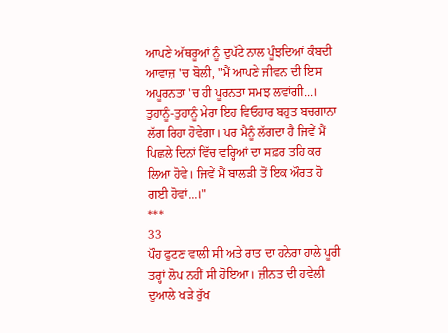ਆਪਣੇ ਅੱਥਰੂਆਂ ਨੂੰ ਦੁਪੱਟੇ ਨਾਲ ਪੂੰਝਦਿਆਂ ਕੰਬਦੀ ਆਵਾਜ਼ 'ਚ ਬੋਲੀ, "ਮੈਂ ਆਪਣੇ ਜੀਵਨ ਦੀ ਇਸ ਅਪੂਰਨਤਾ 'ਚ ਹੀ ਪੂਰਨਤਾ ਸਮਝ ਲਵਾਂਗੀ...।
ਤੁਹਾਨੂੰ-ਤੁਹਾਨੂੰ ਮੇਰਾ ਇਹ ਵਿਓਹਾਰ ਬਹੁਤ ਬਚਗਾਨਾ ਲੱਗ ਰਿਹਾ ਹੋਵੇਗਾ। ਪਰ ਮੈਨੂੰ ਲੱਗਦਾ ਹੈ ਜਿਵੇਂ ਮੈਂ ਪਿਛਲੇ ਦਿਨਾਂ ਵਿੱਚ ਵਰ੍ਹਿਆਂ ਦਾ ਸਫ਼ਰ ਤਹਿ ਕਰ ਲਿਆ ਹੋਵੇ। ਜਿਵੇਂ ਮੈਂ ਬਾਲੜੀ ਤੋਂ ਇਕ ਔਰਤ ਹੋ ਗਈ ਹੋਵਾਂ...।"
***
33
ਪੌਹ ਫੁਟਣ ਵਾਲੀ ਸੀ ਅਤੇ ਰਾਤ ਦਾ ਹਨੇਰਾ ਹਾਲੇ ਪੂਰੀ ਤਰ੍ਹਾਂ ਲੋਪ ਨਹੀਂ ਸੀ ਹੋਇਆ। ਜ਼ੀਨਤ ਦੀ ਹਵੇਲੀ ਦੁਆਲੇ ਖੜੇ ਰੁੱਖ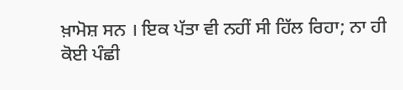ਖ਼ਾਮੋਸ਼ ਸਨ । ਇਕ ਪੱਤਾ ਵੀ ਨਹੀਂ ਸੀ ਹਿੱਲ ਰਿਹਾ; ਨਾ ਹੀ ਕੋਈ ਪੰਛੀ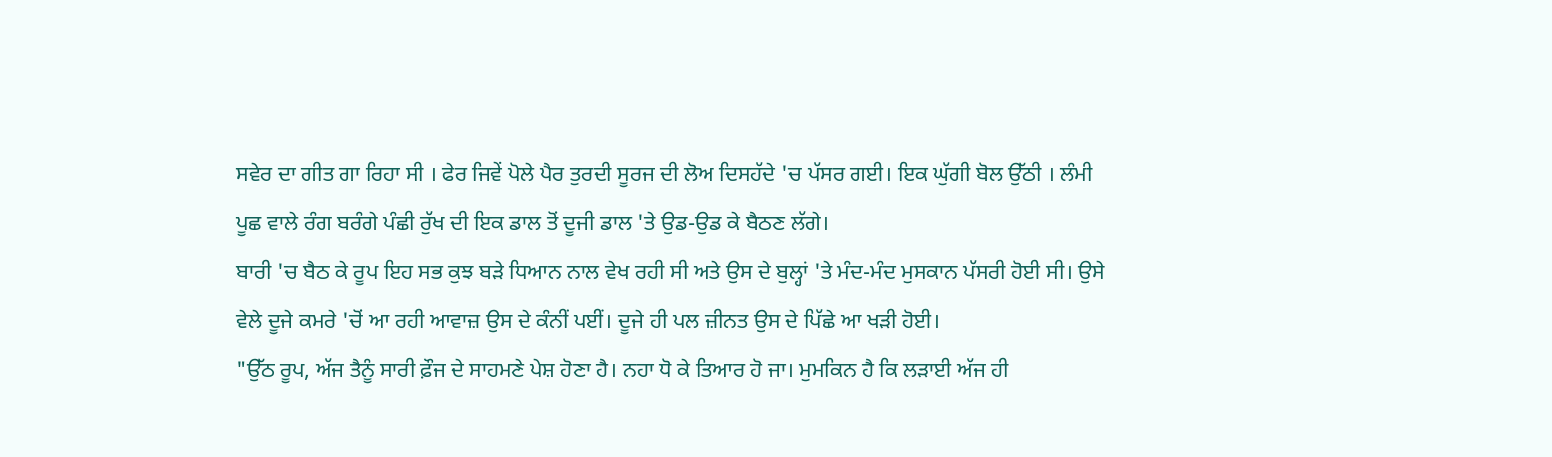ਸਵੇਰ ਦਾ ਗੀਤ ਗਾ ਰਿਹਾ ਸੀ । ਫੇਰ ਜਿਵੇਂ ਪੋਲੇ ਪੈਰ ਤੁਰਦੀ ਸੂਰਜ ਦੀ ਲੋਅ ਦਿਸਹੱਦੇ 'ਚ ਪੱਸਰ ਗਈ। ਇਕ ਘੁੱਗੀ ਬੋਲ ਉੱਠੀ । ਲੰਮੀ ਪੂਛ ਵਾਲੇ ਰੰਗ ਬਰੰਗੇ ਪੰਛੀ ਰੁੱਖ ਦੀ ਇਕ ਡਾਲ ਤੋਂ ਦੂਜੀ ਡਾਲ 'ਤੇ ਉਡ-ਉਡ ਕੇ ਬੈਠਣ ਲੱਗੇ।
ਬਾਰੀ 'ਚ ਬੈਠ ਕੇ ਰੂਪ ਇਹ ਸਭ ਕੁਝ ਬੜੇ ਧਿਆਨ ਨਾਲ ਵੇਖ ਰਹੀ ਸੀ ਅਤੇ ਉਸ ਦੇ ਬੁਲ੍ਹਾਂ 'ਤੇ ਮੰਦ-ਮੰਦ ਮੁਸਕਾਨ ਪੱਸਰੀ ਹੋਈ ਸੀ। ਉਸੇ ਵੇਲੇ ਦੂਜੇ ਕਮਰੇ 'ਚੋਂ ਆ ਰਹੀ ਆਵਾਜ਼ ਉਸ ਦੇ ਕੰਨੀਂ ਪਈਂ। ਦੂਜੇ ਹੀ ਪਲ ਜ਼ੀਨਤ ਉਸ ਦੇ ਪਿੱਛੇ ਆ ਖੜੀ ਹੋਈ।
"ਉੱਠ ਰੂਪ, ਅੱਜ ਤੈਨੂੰ ਸਾਰੀ ਫ਼ੌਜ ਦੇ ਸਾਹਮਣੇ ਪੇਸ਼ ਹੋਣਾ ਹੈ। ਨਹਾ ਧੋ ਕੇ ਤਿਆਰ ਹੋ ਜਾ। ਮੁਮਕਿਨ ਹੈ ਕਿ ਲੜਾਈ ਅੱਜ ਹੀ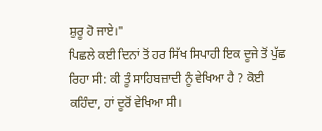ਸ਼ੁਰੂ ਹੋ ਜਾਏ।"
ਪਿਛਲੇ ਕਈ ਦਿਨਾਂ ਤੋਂ ਹਰ ਸਿੱਖ ਸਿਪਾਹੀ ਇਕ ਦੂਜੇ ਤੋਂ ਪੁੱਛ ਰਿਹਾ ਸੀ: ਕੀ ਤੂੰ ਸਾਹਿਬਜ਼ਾਦੀ ਨੂੰ ਵੇਖਿਆ ਹੈ ? ਕੋਈ ਕਹਿੰਦਾ, ਹਾਂ ਦੂਰੋਂ ਵੇਖਿਆ ਸੀ।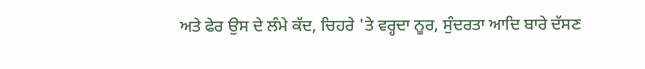ਅਤੇ ਫੇਰ ਉਸ ਦੇ ਲੰਮੇ ਕੱਦ, ਚਿਹਰੇ 'ਤੇ ਵਰ੍ਹਦਾ ਨੂਰ, ਸੁੰਦਰਤਾ ਆਦਿ ਬਾਰੇ ਦੱਸਣ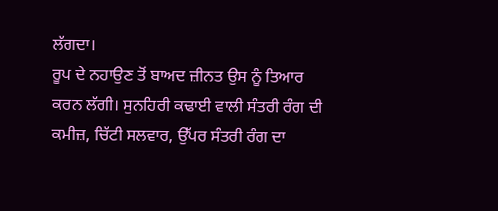ਲੱਗਦਾ।
ਰੂਪ ਦੇ ਨਹਾਉਣ ਤੋਂ ਬਾਅਦ ਜ਼ੀਨਤ ਉਸ ਨੂੰ ਤਿਆਰ ਕਰਨ ਲੱਗੀ। ਸੁਨਹਿਰੀ ਕਢਾਈ ਵਾਲੀ ਸੰਤਰੀ ਰੰਗ ਦੀ ਕਮੀਜ਼, ਚਿੱਟੀ ਸਲਵਾਰ, ਉੱਪਰ ਸੰਤਰੀ ਰੰਗ ਦਾ